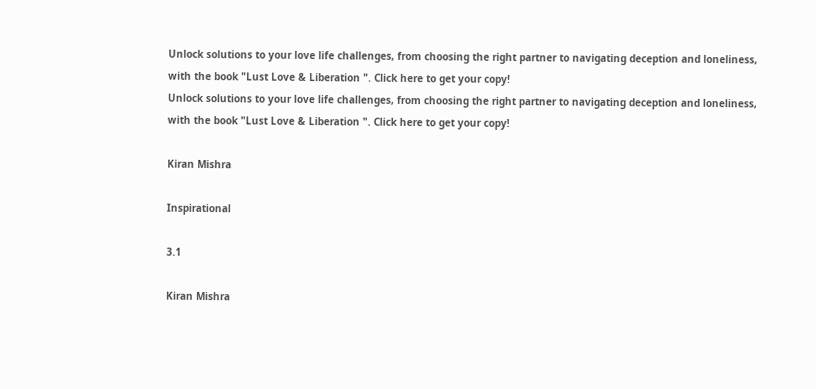Unlock solutions to your love life challenges, from choosing the right partner to navigating deception and loneliness, with the book "Lust Love & Liberation ". Click here to get your copy!
Unlock solutions to your love life challenges, from choosing the right partner to navigating deception and loneliness, with the book "Lust Love & Liberation ". Click here to get your copy!

Kiran Mishra

Inspirational

3.1

Kiran Mishra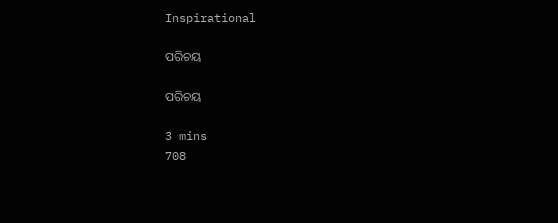Inspirational

ପରିଚୟ

ପରିଚୟ

3 mins
708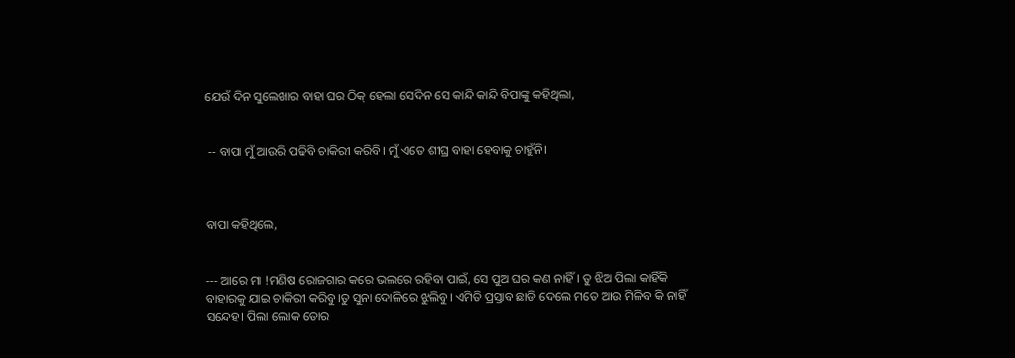ଯେଉଁ ଦିନ ସୁଲେଖାର ବା‌ହା ଘର ଠିକ୍ ହେଲା ସେଦିନ ସେ କାନ୍ଦି କାନ୍ଦି ବିପାଙ୍କୁ କହିଥିଲା,


 -- ବାପା ମୁଁ ଆଉରି ପଢିବି ଚାକିରୀ କରିବି। ମୁଁ ଏତେ ଶୀଘ୍ର ବା‌ହା ହେବାକୁ ଚାହୁଁନି।



ବାପା କହିଥିଲେ,


--- ଆରେ ମା !ମଣିଷ ରୋଜଗାର କରେ ଭଲରେ ରହିବା ପାଇଁ, ସେ ପୁଅ ଘର କଣ ନାହିଁ। ତୁ ଝିଅ ପିଲା କାହିଁକି ବାହାରକୁ ଯାଇ ଚାକିରୀ କରିବୁ।ତୁ ସୁନା ଦୋଳିରେ ଝୁଲିବୁ। ଏମିତି ପ୍ରସ୍ତାବ ଛାଡି ଦେଲେ ମତେ ଆଉ ମିଳିବ କି ନାହିଁ ସନ୍ଦେହ। ପିଲା ଲୋକ ତୋର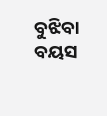ବୁଝିବା ବୟସ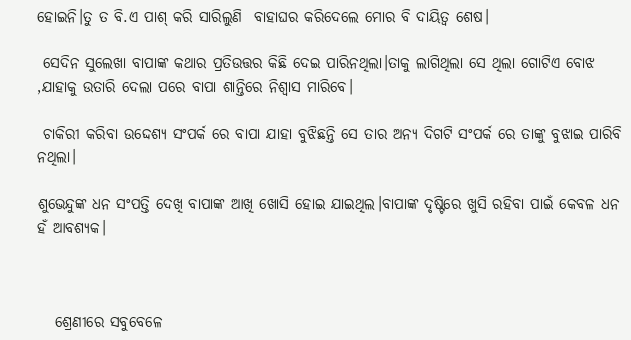ହୋଇନି।ତୁ ତ ବି.ଏ ପାଶ୍ କରି ସାରିଲୁଣି  ବାହାଘର କରିଦେଲେ ମୋର ବି ଦାୟିତ୍ବ ଶେଷ।

 ସେଦିନ ସୁଲେଖା ବାପାଙ୍କ କଥାର ପ୍ରତିଉତ୍ତର କିଛି ଦେଇ ପାରିନଥିଲା।ତାକୁ ଲାଗିଥିଲା ସେ ଥିଲା ଗୋଟିଏ ବୋଝ ,ଯା‌ହାକୁ ଉତାରି ଦେଲା ପରେ ବାପା ଶାନ୍ତିରେ ନିଶ୍ବାସ ମାରିବେ।

 ଚାକିରୀ କରିବା ଉଦ୍ଦେଶ୍ୟ ସଂପର୍କ ରେ ବାପା ଯାହା ବୁଝିଛନ୍ତି ସେ ତାର ଅନ୍ୟ ଦିଗଟି ସଂପର୍କ ରେ ତାଙ୍କୁ ବୁଝାଇ ପାରିବି ନଥିଲା।

ଶୁଭେନ୍ଦୁଙ୍କ ଧନ ସଂପତ୍ତି ଦେଖି ବାପାଙ୍କ ଆଖି ଖୋସି ହୋଇ ଯାଇଥିଲ।ବାପାଙ୍କ ଦୃଷ୍ଟିରେ ଖୁସି ରହିବା ପାଇଁ କେବଳ ଧନ ହଁ ଆବଶ୍ୟକ।



   ଶ୍ରେଣୀରେ ସବୁବେଳେ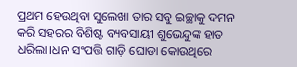ପ୍ରଥମ ହେଉଥିବା ସୁଲେଖା ତାର ସବୁ ଇଚ୍ଛାକୁ ଦମନ କରି ସହରର ବିଶିଷ୍ଟ ବ୍ୟବସାୟୀ ଶୁଭେନ୍ଦୁଙ୍କ ହାତ ଧରିଲା।ଧନ ସଂପତ୍ତି ଗାଡ଼ି ଘୋଡା କୋଉଥିରେ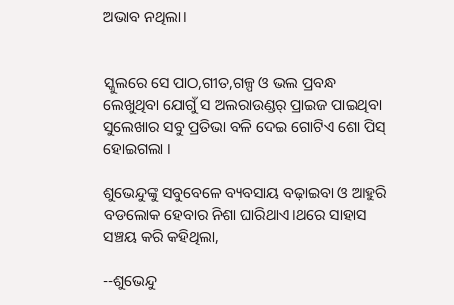ଅଭାବ ନଥିଲା।


ସ୍କୁଲରେ ସେ ପାଠ,ଗୀତ,ଗଳ୍ପ ଓ ଭଲ ପ୍ରବନ୍ଧ ଲେଖୁଥିବା ଯୋଗୁଁ ସ ଅଲରାଉଣ୍ଡର୍ ପ୍ରାଇଜ ପାଇଥିବା ସୁଲେଖାର ସବୁ ପ୍ରତିଭା ବଳି ଦେଇ ଗୋଟିଏ ଶୋ ପିସ୍ ହୋଇଗଲା ।

ଶୁଭେନ୍ଦୁଙ୍କୁ ସବୁବେଳେ ବ୍ୟବସାୟ ବଢ଼ାଇବା ଓ ଆହୁରି ବଡଲୋକ ହେବାର ନିଶା ଘାରିଥାଏ।ଥରେ ସାହାସ ସଞ୍ଚୟ କରି କହିଥିଲା,

--ଶୁଭେନ୍ଦୁ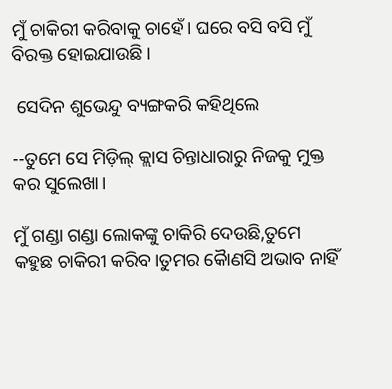ମୁଁ ଚାକିରୀ କରିବାକୁ ଚାହେଁ। ଘରେ ବସି ବସି ମୁଁ ବିରକ୍ତ ହୋଇଯାଉଛି।

 ସେଦିନ ଶୁଭେନ୍ଦୁ ବ୍ୟଙ୍ଗକରି କହିଥିଲେ

--ତୁମେ ସେ ମିଡ଼ିଲ୍ କ୍ଲାସ ଚିନ୍ତାଧାରାରୁ ନିଜକୁ ମୁକ୍ତ କର ସୁଲେଖା।

ମୁଁ ଗଣ୍ଡା ଗଣ୍ଡା ଲୋକଙ୍କୁ ଚାକିରି ଦେଉଛି,ତୁମେ କହୁଛ ଚାକିରୀ କରିବ।ତୁମର କୈାଣସି ଅଭାବ ନାହିଁ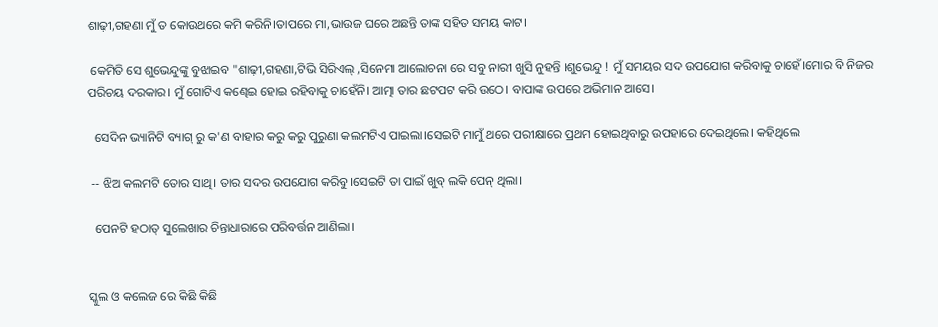ଶାଢ଼ୀ,ଗହଣା ମୁଁ ତ କୋଉଥରେ କମି କରିନି।ତାପରେ ମା,ଭାଉଜ ଘରେ ଅଛନ୍ତି ତାଙ୍କ ସହିତ ସମୟ କାଟ।

 କେମିତି ସେ ଶୁଭେନ୍ଦୁଙ୍କୁ ବୁଝାଇବ "ଶାଢ଼ୀ,ଗହଣା,ଟିଭି ସିରିଏଲ୍ ,ସିନେମା ଆଲୋଚନା ରେ ସବୁ ନାରୀ ଖୁସି ନୁହନ୍ତି ।ଶୁଭେନ୍ଦୁ ! ମୁଁ ସମୟର ସଦ ଉପଯୋଗ କରିବାକୁ ଚାହେଁ।ମୋର ବି ନିଜର ପରିଚୟ ଦରକାର। ମୁଁ ଗୋଟିଏ କଣ୍ଢେଇ ହୋଇ ରହିବାକୁ ଚାହେଁନି। ଆତ୍ମା ତାର ଛଟପଟ କରି ଉଠେ। ବାପାଙ୍କ ଉପରେ ଅଭିମାନ ଆସେ।

  ସେଦିନ ଭ୍ୟାନିଟି ବ୍ୟାଗ୍ ରୁ କ'ଣ ବାହାର କରୁ କରୁ ପୁରୁଣା କଲମଟିଏ ପାଇଲା।ସେଇଟି ମାମୁଁ ଥରେ ପରୀକ୍ଷାରେ ପ୍ରଥମ ହୋଇଥିବାରୁ ଉପହାରେ ଦେଇଥିଲେ। କହିଥିଲେ

 -- ଝିଅ କଲମଟି ତୋର ସାଥି। ତାର ସଦର ଉପଯୋଗ କରିବୁ।ସେଇଟି ତା ପାଇଁ ଖୁବ୍ ଲକି ପେନ୍ ଥିଲା।

  ପେନଟି ହଠାତ୍ ସୁଲେଖାର ଚିନ୍ତାଧାରାରେ ପରିବର୍ତ୍ତନ ଆଣିଲା।


ସ୍କୁଲ ଓ କଲେଜ ରେ କିଛି କିଛି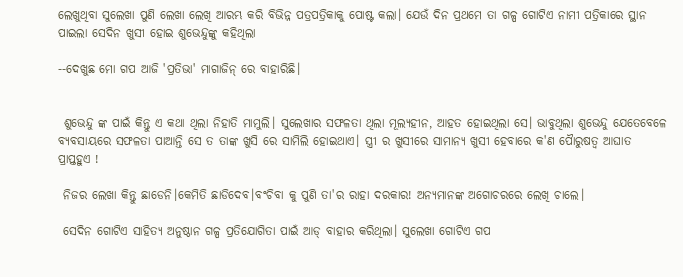ଲେଖୁଥିବା ସୁଲେଖା ପୁଣି ଲେଖା ଲେଖି ଆରମ୍ଭ କରି ବିଭିନ୍ନ ପତ୍ରପତ୍ରିକାକୁ ପୋଷ୍ଟ କଲା। ଯେଉଁ ଦିନ ପ୍ରଥମେ ତା ଗଳ୍ପ ଗୋଟିଏ ନାମୀ ପତ୍ରିକାରେ ସ୍ଥାନ ପାଇଲା ସେଦିନ ଖୁସୀ ହୋଇ ଶୁଭେନ୍ଦୁଙ୍କୁ କହିଥିଲା

--ଦେଖୁଛ ମୋ ଗପ ଆଜି 'ପ୍ରତିଭା' ମାଗାଜିନ୍ ରେ ବାହାରିଛି।


 ଶୁଭେନ୍ଦୁ ଙ୍କ ପାଇଁ କିନ୍ତୁ ଏ କଥା ଥିଲା ନିହାତି ମାମୁଲି। ସୁଲେଖାର ସଫଳତା ଥିଲା ମୂଲ୍ୟହୀନ, ଆହତ ହୋଇଥିଲା ସେ। ଭାବୁଥିଲା ଶୁଭେନ୍ଦୁ ଯେତେବେଳେ ବ୍ୟବସାୟରେ ସଫଳତା ପାଆନ୍ତି ସେ ତ ତାଙ୍କ ଖୁସି ରେ ସାମିଲି ହୋଇଥାଏ। ସ୍ତ୍ରୀ ର ଖୁସୀରେ ସାମାନ୍ୟ ଖୁସୀ ହେବାରେ କ'ଣ ପୈାରୁଷତ୍ବ ଆଘାତ ପ୍ରାପ୍ତହୁଏ !

 ନିଜର ଲେଖା କିନ୍ତୁ ଛାଡେନି।କେମିତି ଛାଡିଦେବ।ବଂଚିବା କୁ ପୁଣି ତା'ର ରାହା ଦରକାର! ଅନ୍ୟମାନଙ୍କ ଅଗୋଚରରେ ଲେଖି ଚାଲେ।

 ସେଦିନ ଗୋଟିଏ ସାହିତ୍ୟ ଅନୁଷ୍ଠାନ ଗଳ୍ପ ପ୍ରତିଯୋଗିତା ପାଇଁ ଆଡ୍ ବାହାର କରିଥିଲା। ସୁଲେଖା ଗୋଟିଏ ଗପ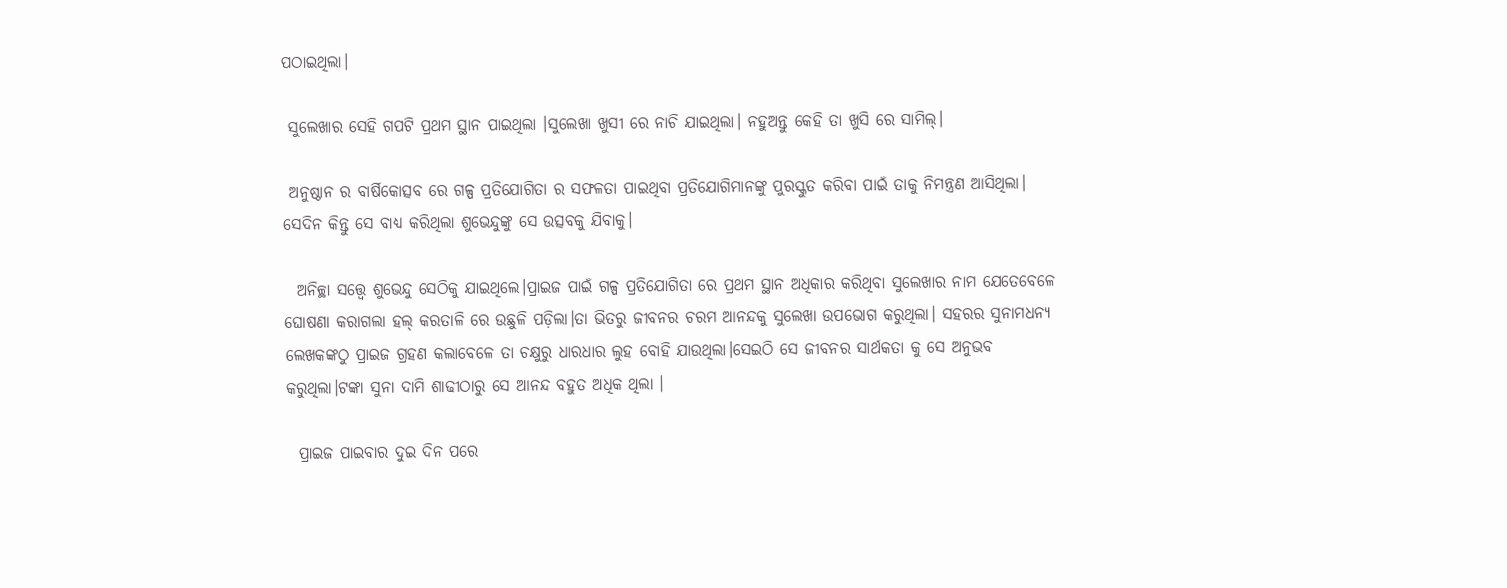ପଠାଇଥିଲା।

 ସୁଲେଖାର ସେହି ଗପଟି ପ୍ରଥମ ସ୍ଥାନ ପାଇଥିଲା ।ସୁଲେଖା ଖୁସୀ ରେ ନାଚି ଯାଇଥିଲା। ନହୁଅନ୍ତୁ କେହି ତା ଖୁସି ରେ ସାମିଲ୍।

 ଅନୁଷ୍ଠାନ ର ବାର୍ଷିକୋତ୍ସବ ରେ ଗଳ୍ପ ପ୍ରତିଯୋଗିତା ର ସଫଳତା ପାଇଥିବା ପ୍ରତିଯୋଗିମାନଙ୍କୁ ପୁରସ୍କୁତ କରିବା ପାଇଁ ତାକୁ ନିମନ୍ତ୍ରଣ ଆସିଥିଲା। ସେଦିନ କିନ୍ତୁ ସେ ବାଧ୍ୟ କରିଥିଲା ଶୁଭେନ୍ଦୁଙ୍କୁ ସେ ଉତ୍ସବକୁ ଯିବାକୁ।

  ଅନିଚ୍ଛା ସତ୍ତ୍ବେ ଶୁଭେନ୍ଦୁ ସେଠିକୁ ଯାଇଥିଲେ।ପ୍ରାଇଜ ପାଇଁ ଗଳ୍ପ ପ୍ରତିଯୋଗିତା ରେ ପ୍ରଥମ ସ୍ଥାନ ଅଧିକାର କରିଥିବା ସୁଲେଖାର ନାମ ଯେତେବେଳେ ଘୋଷଣା କରାଗଲା ହଲ୍ କରତାଳି ରେ ଉଛୁଳି ପଡ଼ିଲା।ତା ଭିତରୁ ଜୀବନର ଚରମ ଆନନ୍ଦକୁ ସୁଲେଖା ଉପଭୋଗ କରୁଥିଲା। ସହରର ସୁନାମଧନ୍ୟ ଲେଖକଙ୍କଠୁ ପ୍ରାଇଜ ଗ୍ରହଣ କଲାବେଳେ ତା ଚକ୍ଷୁରୁ ଧାରଧାର ଲୁହ ବୋହି ଯାଉଥିଲା।ସେଇଠି ସେ ଜୀବନର ସାର୍ଥକତା କୁ ସେ ଅନୁଭବ କରୁଥିଲା।ଟଙ୍କା ସୁନା ଦାମି ଶାଢୀଠାରୁ ସେ ଆନନ୍ଦ ବହୁତ ଅଧିକ ଥିଲା ।

  ପ୍ରାଇଜ ପାଇବାର ଦୁଇ ଦିନ ପରେ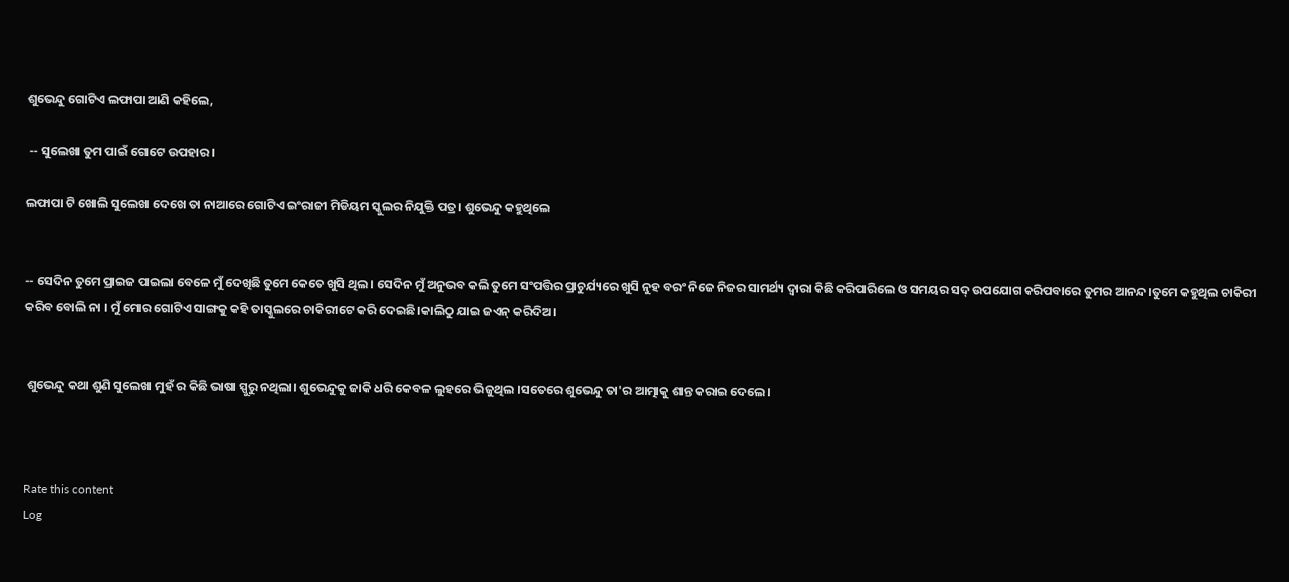ଶୁଭେନ୍ଦୁ ଗୋଟିଏ ଲଫାପା ଆଣି କହିଲେ,

 -- ସୁଲେଖା ତୁମ ପାଇଁ ଗୋଟେ ଉପହାର।

ଲଫାପା ଟି ଖୋଲି ସୁଲେଖା ଦେଖେ ତା ନାଆରେ ଗୋଟିଏ ଇଂରାଜୀ ମିଡିୟମ ସ୍କୁଲର ନିଯୁକ୍ତି ପତ୍ର‌। ଶୁଭେନ୍ଦୁ କହୁଥିଲେ


-- ସେଦିନ ତୁମେ ପ୍ରାଇଜ ପାଇଲା ବେଳେ ମୁଁ ଦେଖିଛି ତୁମେ କେତେ ଖୁସି ଥିଲ। ସେଦିନ ମୁଁ ଅନୁଭବ କଲି ତୁମେ ସଂପତ୍ତିର ପ୍ରାଚୁର୍ଯ୍ୟରେ ଖୁସି ନୁହ ବରଂ ନିଜେ ନିଜର ସାମର୍ଥ୍ୟ ଦ୍ଵାରା କିଛି କରିପାରିଲେ ଓ ସମୟର ସଦ୍ ଉପଯୋଗ କରିପବାରେ ତୁମର ଆନନ୍ଦ।ତୁମେ କହୁଥିଲ ଚାକିରୀ କରିବ ବୋଲି ନା । ମୁଁ ମୋର ଗୋଟିଏ ସାଙ୍ଗକୁ କହି ତାସ୍କୁଲରେ ଚାକିରୀଟେ କରି ଦେଇଛି।କାଲିଠୁ ଯାଇ ଜଏନ୍ କରିଦିଅ।


 ଶୁଭେନ୍ଦୁ କଥା ଶୁଣି ସୁଲେଖା ମୁହଁ ର କିଛି ଭାଷା ସ୍ପୁରୁ ନଥିଲା। ଶୁଭେନ୍ଦୁକୁ ଜାକି ଧରି କେବଳ ଲୁହରେ ଭିଜୁଥିଲ ।ସତେରେ ଶୁଭେନ୍ଦୁ ତା'ର ଆତ୍ମାକୁ ଶାନ୍ତ କରାଇ ଦେଲେ।



Rate this content
Log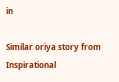in

Similar oriya story from Inspirational